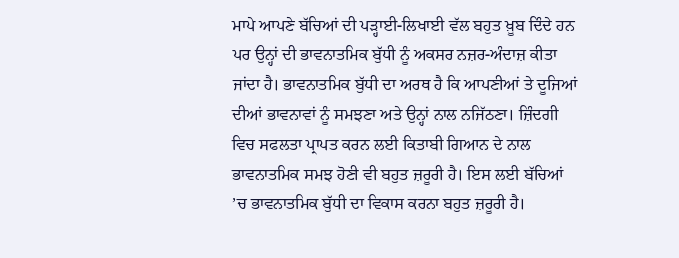ਮਾਪੇ ਆਪਣੇ ਬੱਚਿਆਂ ਦੀ ਪੜ੍ਹਾਈ-ਲਿਖਾਈ ਵੱਲ ਬਹੁਤ ਖ਼ੂਬ ਦਿੰਦੇ ਹਨ ਪਰ ਉਨ੍ਹਾਂ ਦੀ ਭਾਵਨਾਤਮਿਕ ਬੁੱਧੀ ਨੂੰ ਅਕਸਰ ਨਜ਼ਰ-ਅੰਦਾਜ਼ ਕੀਤਾ ਜਾਂਦਾ ਹੈ। ਭਾਵਨਾਤਮਿਕ ਬੁੱਧੀ ਦਾ ਅਰਥ ਹੈ ਕਿ ਆਪਣੀਆਂ ਤੇ ਦੂਜਿਆਂ ਦੀਆਂ ਭਾਵਨਾਵਾਂ ਨੂੰ ਸਮਝਣਾ ਅਤੇ ਉਨ੍ਹਾਂ ਨਾਲ ਨਜਿੱਠਣਾ। ਜ਼ਿੰਦਗੀ ਵਿਚ ਸਫਲਤਾ ਪ੍ਰਾਪਤ ਕਰਨ ਲਈ ਕਿਤਾਬੀ ਗਿਆਨ ਦੇ ਨਾਲ ਭਾਵਨਾਤਮਿਕ ਸਮਝ ਹੋਣੀ ਵੀ ਬਹੁਤ ਜ਼ਰੂਰੀ ਹੈ। ਇਸ ਲਈ ਬੱਚਿਆਂ ’ਚ ਭਾਵਨਾਤਮਿਕ ਬੁੱਧੀ ਦਾ ਵਿਕਾਸ ਕਰਨਾ ਬਹੁਤ ਜ਼ਰੂਰੀ ਹੈ।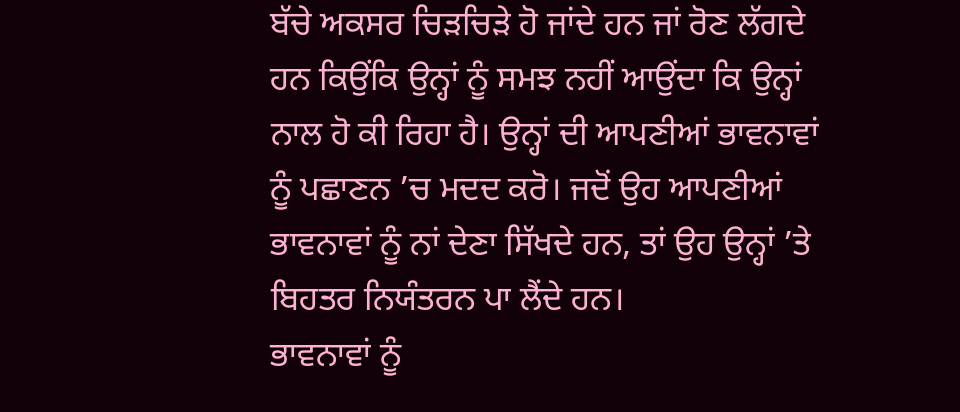ਬੱਚੇ ਅਕਸਰ ਚਿੜਚਿੜੇ ਹੋ ਜਾਂਦੇ ਹਨ ਜਾਂ ਰੋਣ ਲੱਗਦੇ ਹਨ ਕਿਉਂਕਿ ਉਨ੍ਹਾਂ ਨੂੰ ਸਮਝ ਨਹੀਂ ਆਉਂਦਾ ਕਿ ਉਨ੍ਹਾਂ ਨਾਲ ਹੋ ਕੀ ਰਿਹਾ ਹੈ। ਉਨ੍ਹਾਂ ਦੀ ਆਪਣੀਆਂ ਭਾਵਨਾਵਾਂ ਨੂੰ ਪਛਾਣਨ ’ਚ ਮਦਦ ਕਰੋ। ਜਦੋਂ ਉਹ ਆਪਣੀਆਂ ਭਾਵਨਾਵਾਂ ਨੂੰ ਨਾਂ ਦੇਣਾ ਸਿੱਖਦੇ ਹਨ, ਤਾਂ ਉਹ ਉਨ੍ਹਾਂ ’ਤੇ ਬਿਹਤਰ ਨਿਯੰਤਰਨ ਪਾ ਲੈਂਦੇ ਹਨ।
ਭਾਵਨਾਵਾਂ ਨੂੰ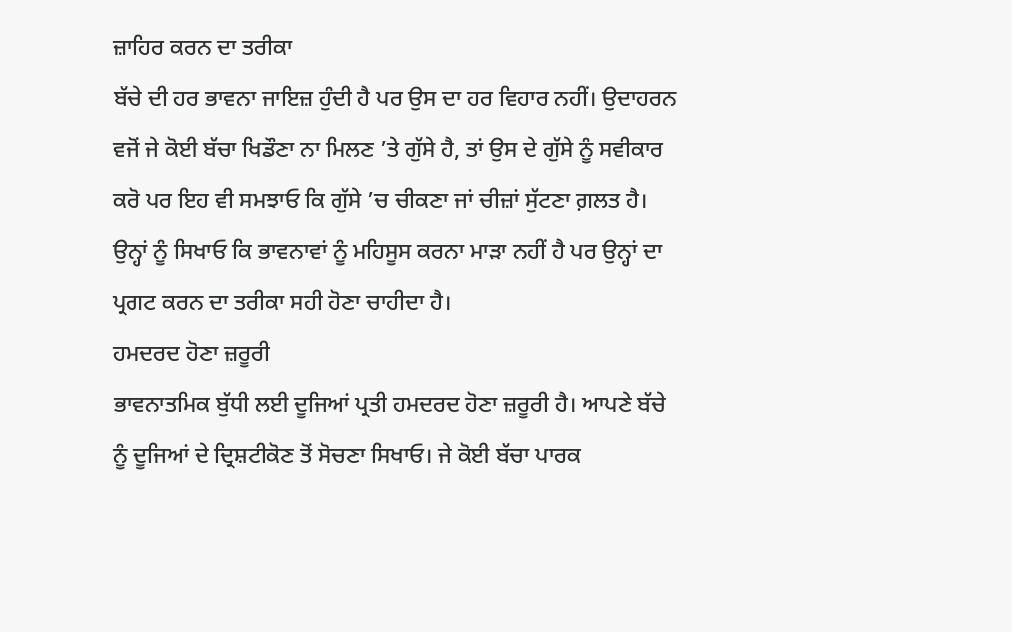ਜ਼ਾਹਿਰ ਕਰਨ ਦਾ ਤਰੀਕਾ
ਬੱਚੇ ਦੀ ਹਰ ਭਾਵਨਾ ਜਾਇਜ਼ ਹੁੰਦੀ ਹੈ ਪਰ ਉਸ ਦਾ ਹਰ ਵਿਹਾਰ ਨਹੀਂ। ਉਦਾਹਰਨ ਵਜੋਂ ਜੇ ਕੋਈ ਬੱਚਾ ਖਿਡੌਣਾ ਨਾ ਮਿਲਣ ’ਤੇ ਗੁੱਸੇ ਹੈ, ਤਾਂ ਉਸ ਦੇ ਗੁੱਸੇ ਨੂੰ ਸਵੀਕਾਰ ਕਰੋ ਪਰ ਇਹ ਵੀ ਸਮਝਾਓ ਕਿ ਗੁੱਸੇ ’ਚ ਚੀਕਣਾ ਜਾਂ ਚੀਜ਼ਾਂ ਸੁੱਟਣਾ ਗ਼ਲਤ ਹੈ। ਉਨ੍ਹਾਂ ਨੂੰ ਸਿਖਾਓ ਕਿ ਭਾਵਨਾਵਾਂ ਨੂੰ ਮਹਿਸੂਸ ਕਰਨਾ ਮਾੜਾ ਨਹੀਂ ਹੈ ਪਰ ਉਨ੍ਹਾਂ ਦਾ ਪ੍ਰਗਟ ਕਰਨ ਦਾ ਤਰੀਕਾ ਸਹੀ ਹੋਣਾ ਚਾਹੀਦਾ ਹੈ।
ਹਮਦਰਦ ਹੋਣਾ ਜ਼ਰੂਰੀ
ਭਾਵਨਾਤਮਿਕ ਬੁੱਧੀ ਲਈ ਦੂਜਿਆਂ ਪ੍ਰਤੀ ਹਮਦਰਦ ਹੋਣਾ ਜ਼ਰੂਰੀ ਹੈ। ਆਪਣੇ ਬੱਚੇ ਨੂੰ ਦੂਜਿਆਂ ਦੇ ਦ੍ਰਿਸ਼ਟੀਕੋਣ ਤੋਂ ਸੋਚਣਾ ਸਿਖਾਓ। ਜੇ ਕੋਈ ਬੱਚਾ ਪਾਰਕ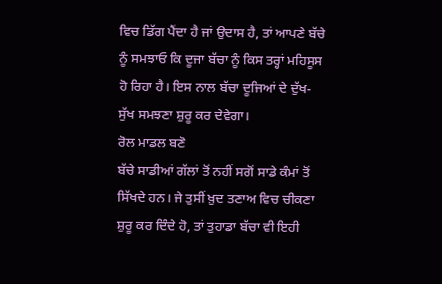ਵਿਚ ਡਿੱਗ ਪੈਂਦਾ ਹੈ ਜਾਂ ਉਦਾਸ ਹੈ, ਤਾਂ ਆਪਣੇ ਬੱਚੇ ਨੂੰ ਸਮਝਾਓ ਕਿ ਦੂਜਾ ਬੱਚਾ ਨੂੰ ਕਿਸ ਤਰ੍ਹਾਂ ਮਹਿਸੂਸ ਹੋ ਰਿਹਾ ਹੈ। ਇਸ ਨਾਲ ਬੱਚਾ ਦੂਜਿਆਂ ਦੇ ਦੁੱਖ-ਸੁੱਖ ਸਮਝਣਾ ਸ਼ੁਰੂ ਕਰ ਦੇਵੇਗਾ।
ਰੋਲ ਮਾਡਲ ਬਣੋ
ਬੱਚੇ ਸਾਡੀਆਂ ਗੱਲਾਂ ਤੋਂ ਨਹੀਂ ਸਗੋਂ ਸਾਡੇ ਕੰਮਾਂ ਤੋਂ ਸਿੱਖਦੇ ਹਨ। ਜੇ ਤੁਸੀਂ ਖ਼ੁਦ ਤਣਾਅ ਵਿਚ ਚੀਕਣਾ ਸ਼ੁਰੂ ਕਰ ਦਿੰਦੇ ਹੋ, ਤਾਂ ਤੁਹਾਡਾ ਬੱਚਾ ਵੀ ਇਹੀ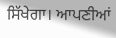ਸਿੱਖੇਗਾ। ਆਪਣੀਆਂ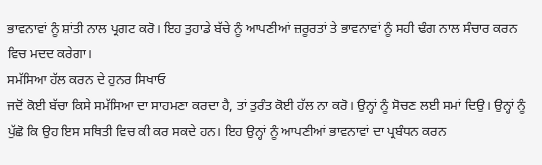ਭਾਵਨਾਵਾਂ ਨੂੰ ਸ਼ਾਂਤੀ ਨਾਲ ਪ੍ਰਗਟ ਕਰੋ। ਇਹ ਤੁਹਾਡੇ ਬੱਚੇ ਨੂੰ ਆਪਣੀਆਂ ਜ਼ਰੂਰਤਾਂ ਤੇ ਭਾਵਨਾਵਾਂ ਨੂੰ ਸਹੀ ਢੰਗ ਨਾਲ ਸੰਚਾਰ ਕਰਨ ਵਿਚ ਮਦਦ ਕਰੇਗਾ।
ਸਮੱਸਿਆ ਹੱਲ ਕਰਨ ਦੇ ਹੁਨਰ ਸਿਖਾਓ
ਜਦੋਂ ਕੋਈ ਬੱਚਾ ਕਿਸੇ ਸਮੱਸਿਆ ਦਾ ਸਾਹਮਣਾ ਕਰਦਾ ਹੈ, ਤਾਂ ਤੁਰੰਤ ਕੋਈ ਹੱਲ ਨਾ ਕਰੋ। ਉਨ੍ਹਾਂ ਨੂੰ ਸੋਚਣ ਲਈ ਸਮਾਂ ਦਿਉ। ਉਨ੍ਹਾਂ ਨੂੰ ਪੁੱਛੋ ਕਿ ਉਹ ਇਸ ਸਥਿਤੀ ਵਿਚ ਕੀ ਕਰ ਸਕਦੇ ਹਨ। ਇਹ ਉਨ੍ਹਾਂ ਨੂੰ ਆਪਣੀਆਂ ਭਾਵਨਾਵਾਂ ਦਾ ਪ੍ਰਬੰਧਨ ਕਰਨ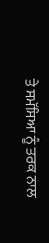ਤੇ ਸਮੱਸਿਆ ਨੂੰ ਤਰਕ ਨਾਲ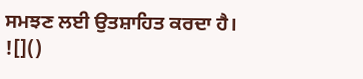ਸਮਝਣ ਲਈ ਉਤਸ਼ਾਹਿਤ ਕਰਦਾ ਹੈ।
![]()